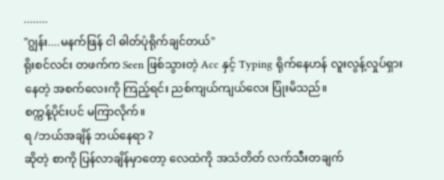........
"ဂျွန်း....မနက်ဖြန် ငါ ဓါတ်ပုံရိုက်ချင်တယ်"
ရိုးစင်လင်း တဖက်က Seen ဖြစ်သွားတဲ့ Acc နှင့် Typing ရိုက်နေဟန် လူးလွန့်လှုပ်ရှားနေတဲ့ အစက်လေးကို ကြည့်ရင်း ညစ်ကျယ်ကျယ်လေး ပြုံးမိသည်။
စက္ကန့်ပိုင်းပင် မကြာလိုက်။
ရ /ဘယ်အချိန် ဘယ်နေရာ ?
ဆိုတဲ့ စာကို ပြန်လာချိန်မှာတော့ လေထဲကို အသံတိတ် လက်သီးတချက်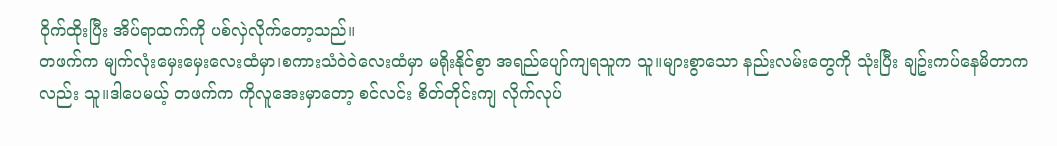ဝိုက်ထိုးပြီး အိပ်ရာထက်ကို ပစ်လှဲလိုက်တော့သည်။
တဖက်က မျက်လုံးမှေးမှေးလေးထံမှာ၊စကားသံဝဲဝဲလေးထံမှာ မရိုးနိုင်စွာ အရည်ပျော်ကျရသူက သူ။များစွာသော နည်းလမ်းတွေကို သုံးပြီး ချဥ်းကပ်နေမိတာကလည်း သူ။ဒါပေမယ့် တဖက်က ကိုလူအေးမှာတော့ စင်လင်း စိတ်တိုင်းကျ လိုက်လုပ်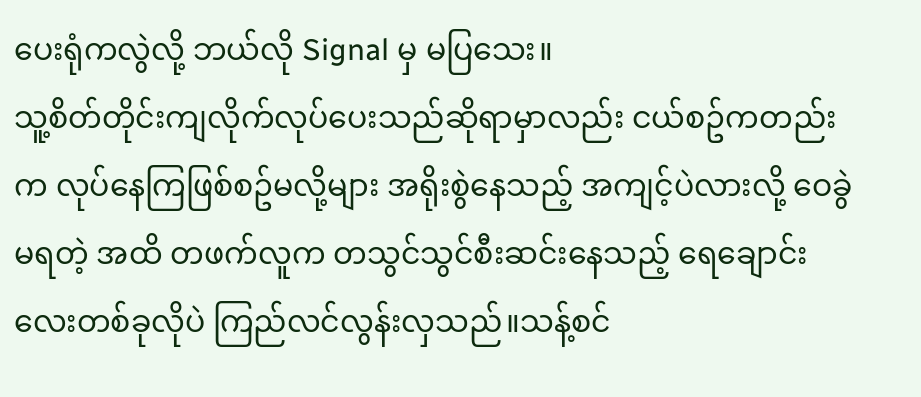ပေးရုံကလွဲလို့ ဘယ်လို Signal မှ မပြသေး။
သူ့စိတ်တိုင်းကျလိုက်လုပ်ပေးသည်ဆိုရာမှာလည်း ငယ်စဥ်ကတည်းက လုပ်နေကြဖြစ်စဥ်မလို့များ အရိုးစွဲနေသည့် အကျင့်ပဲလားလို့ ဝေခွဲမရတဲ့ အထိ တဖက်လူက တသွင်သွင်စီးဆင်းနေသည့် ရေချောင်းလေးတစ်ခုလိုပဲ ကြည်လင်လွန်းလှသည်။သန့်စင်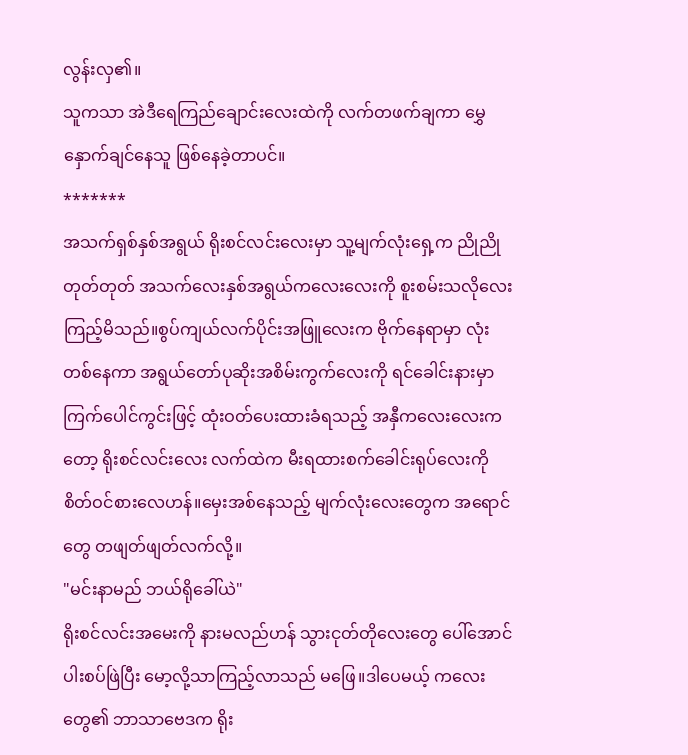လွန်းလှ၏။
သူကသာ အဲဒီရေကြည်ချောင်းလေးထဲကို လက်တဖက်ချကာ မွှေနှောက်ချင်နေသူ ဖြစ်နေခဲ့တာပင်။
*******
အသက်ရှစ်နှစ်အရွယ် ရိုးစင်လင်းလေးမှာ သူ့မျက်လုံးရှေ့က ညိုညိုတုတ်တုတ် အသက်လေးနှစ်အရွယ်ကလေးလေးကို စူးစမ်းသလိုလေး ကြည့်မိသည်။စွပ်ကျယ်လက်ပိုင်းအဖြူလေးက ဗိုက်နေရာမှာ လုံးတစ်နေကာ အရွယ်တော်ပုဆိုးအစိမ်းကွက်လေးကို ရင်ခေါင်းနားမှာ ကြက်ပေါင်ကွင်းဖြင့် ထုံးဝတ်ပေးထားခံရသည့် အနှီကလေးလေးကတော့ ရိုးစင်လင်းလေး လက်ထဲက မီးရထားစက်ခေါင်းရုပ်လေးကို စိတ်ဝင်စားလေဟန်။မှေးအစ်နေသည့် မျက်လုံးလေးတွေက အရောင်တွေ တဖျတ်ဖျတ်လက်လို့။
"မင်းနာမည် ဘယ်ရိုခေါ်ယဲ"
ရိုးစင်လင်းအမေးကို နားမလည်ဟန် သွားငုတ်တိုလေးတွေ ပေါ်အောင် ပါးစပ်ဖြဲပြီး မော့လို့သာကြည့်လာသည် မဖြေ။ဒါပေမယ့် ကလေးတွေ၏ ဘာသာဗေဒက ရိုး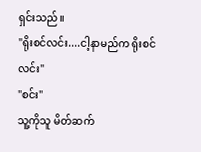ရှင်းသည်။
"ရိုးစင်လင်း....ငါ့နာမည်က ရိုးစင်လင်း"
"စင်း"
သူ့ကိုသူ မိတ်ဆက်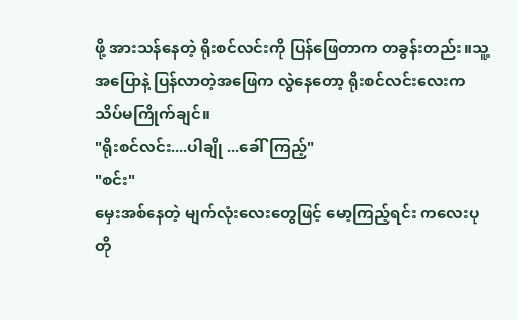ဖို့ အားသန်နေတဲ့ ရိုးစင်လင်းကို ပြန်ဖြေတာက တခွန်းတည်း။သူ့အပြောနဲ့ ပြန်လာတဲ့အဖြေက လွဲနေတော့ ရိုးစင်လင်းလေးက သိပ်မကြိုက်ချင်။
"ရိုးစင်လင်း....ပါချို ...ခေါ်ကြည့်"
"စင်း"
မှေးအစ်နေတဲ့ မျက်လုံးလေးတွေဖြင့် မော့ကြည့်ရင်း ကလေးပုတို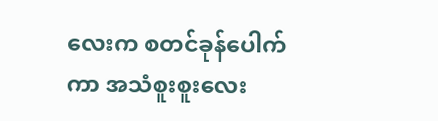လေးက စတင်ခုန်ပေါက်ကာ အသံစူးစူးလေး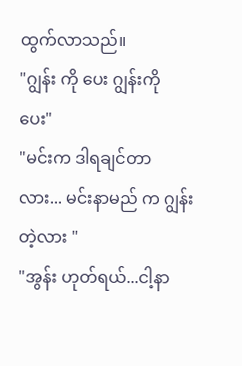ထွက်လာသည်။
"ဂျွန်း ကို ပေး ဂျွန်းကို ပေး"
"မင်းက ဒါရချင်တာလား... မင်းနာမည် က ဂျွန်းတဲ့လား "
"အွန်း ဟုတ်ရယ်...ငါ့နာ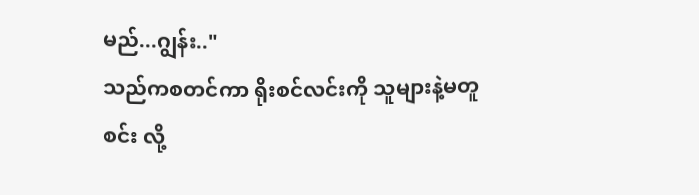မည်...ဂျွန်း.."
သည်ကစတင်ကာ ရိုးစင်လင်းကို သူများနဲ့မတူ စင်း လို့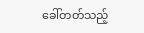ခေါ်တတ်သည့်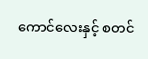ကောင်လေးနှင့် စတင်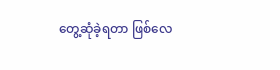တွေ့ဆုံခဲ့ရတာ ဖြစ်လေ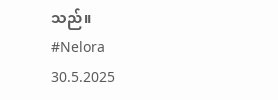သည်။
#Nelora
30.5.2025